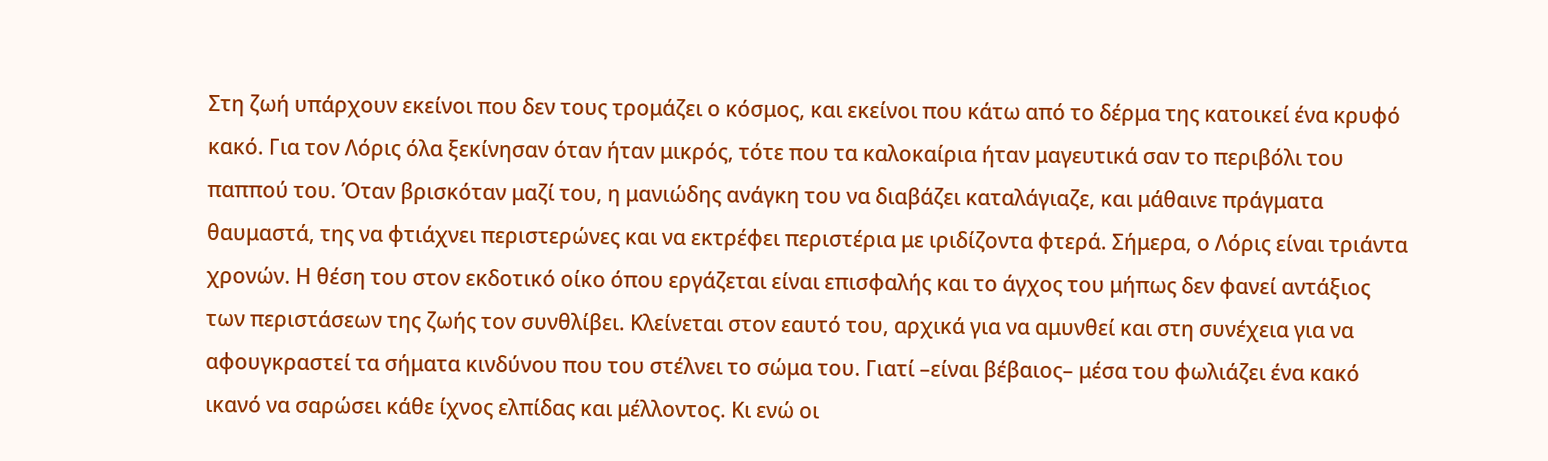Στη ζωή υπάρχουν εκείνοι που δεν τους τρομάζει ο κόσμος, και εκείνοι που κάτω από το δέρμα της κατοικεί ένα κρυφό κακό. Για τον Λόρις όλα ξεκίνησαν όταν ήταν μικρός, τότε που τα καλοκαίρια ήταν μαγευτικά σαν το περιβόλι του παππού του. Όταν βρισκόταν μαζί του, η μανιώδης ανάγκη του να διαβάζει καταλάγιαζε, και μάθαινε πράγματα θαυμαστά, της να φτιάχνει περιστερώνες και να εκτρέφει περιστέρια με ιριδίζοντα φτερά. Σήμερα, ο Λόρις είναι τριάντα χρονών. Η θέση του στον εκδοτικό οίκο όπου εργάζεται είναι επισφαλής και το άγχος του μήπως δεν φανεί αντάξιος των περιστάσεων της ζωής τον συνθλίβει. Κλείνεται στον εαυτό του, αρχικά για να αμυνθεί και στη συνέχεια για να αφουγκραστεί τα σήματα κινδύνου που του στέλνει το σώμα του. Γιατί –είναι βέβαιος– μέσα του φωλιάζει ένα κακό ικανό να σαρώσει κάθε ίχνος ελπίδας και μέλλοντος. Κι ενώ οι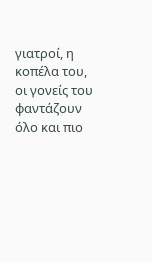γιατροί, η κοπέλα του, οι γονείς του φαντάζουν όλο και πιο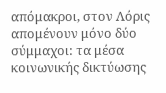απόμακροι, στον Λόρις απομένουν μόνο δύο σύμμαχοι: τα μέσα κοινωνικής δικτύωσης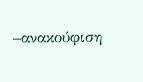–ανακούφιση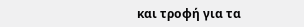και τροφή για τα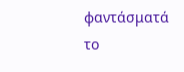φαντάσματά το